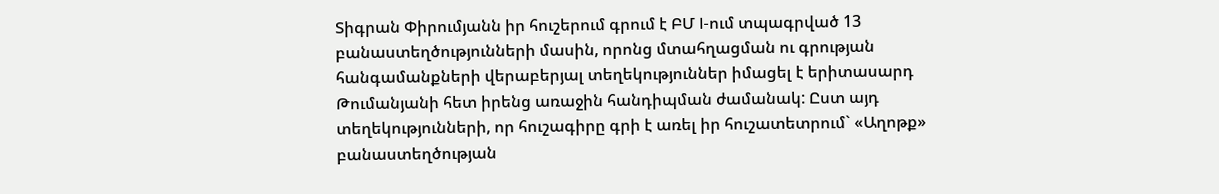Տիգրան Փիրումյանն իր հուշերում գրում է ԲՄ I-ում տպագրված 13 բանաստեղծությունների մասին, որոնց մտահղացման ու գրության հանգամանքների վերաբերյալ տեղեկություններ իմացել է երիտասարդ Թումանյանի հետ իրենց առաջին հանդիպման ժամանակ: Ըստ այդ տեղեկությունների, որ հուշագիրը գրի է առել իր հուշատետրում` «Աղոթք» բանաստեղծության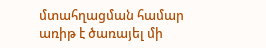մտահղացման համար առիթ է ծառայել մի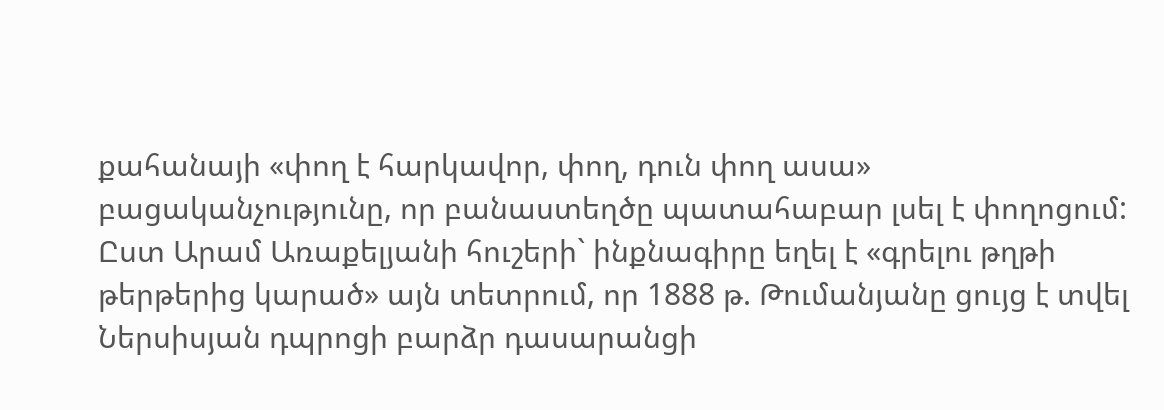քահանայի «փող է հարկավոր, փող, դուն փող ասա» բացականչությունը, որ բանաստեղծը պատահաբար լսել է փողոցում:
Ըստ Արամ Առաքելյանի հուշերի` ինքնագիրը եղել է «գրելու թղթի թերթերից կարած» այն տետրում, որ 1888 թ. Թումանյանը ցույց է տվել Ներսիսյան դպրոցի բարձր դասարանցի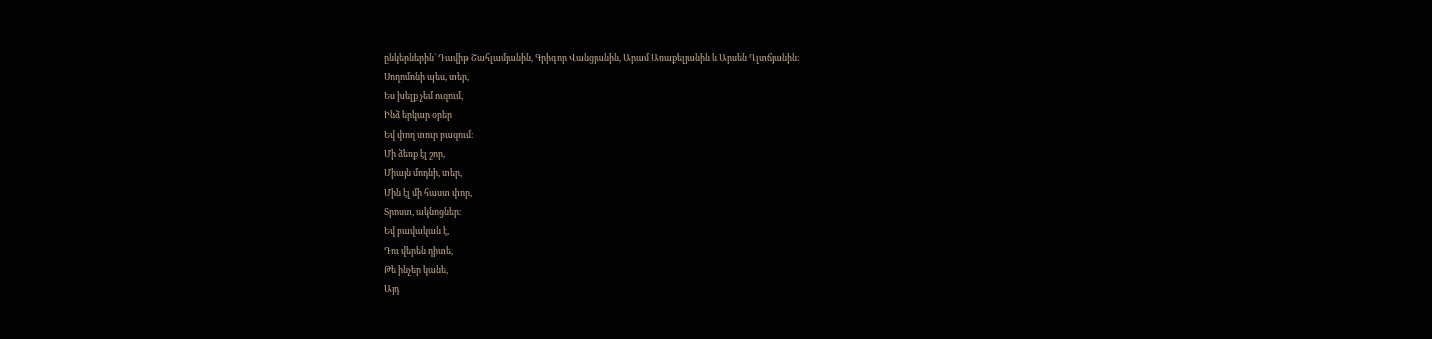ընկերներին` Դավիթ Շահլամյանին, Գրիգոր Վանցյանին, Արամ Առաքելյանին և Արսեն Ղլտճյանին:
Սողոմոնի պես, տեր,
Ես խելք չեմ ուզում,
Ինձ երկար օրեր
Եվ փող տուր բազում։
Մի ձեռք էլ շոր,
Միայն մոդնի, տեր,
Մին էլ մի հաստ փոր,
Տրոստ, ակնոցներ։
Եվ բավական է,
Դու վերեն դիտե,
Թե ինչեր կանե,
Այդ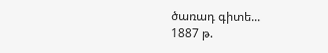ծառադ գիտե...
1887 թ.